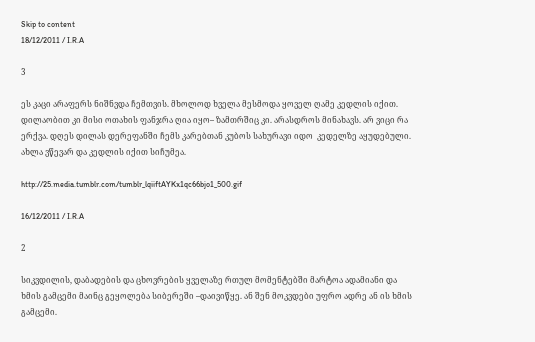Skip to content
18/12/2011 / I.R.A

3

ეს კაცი არაფერს ნიშნვდა ჩემთვის. მხოლოდ ხველა მესმოდა ყოველ ღამე კედლის იქით. დილაობით კი მისი ოთახის ფანჯრა ღია იყო– ზამთრშიც კი. არასდროს მინახავს. არ ვიცი რა ერქვა. დღეს დილას დერეფანში ჩემს კარებთან კუბოს სახურავი იდო  კედელზე აყუდებული. ახლა ვწევარ და კედლის იქით სიჩუმეა.

http://25.media.tumblr.com/tumblr_lqiiftAYKx1qc66bjo1_500.gif

16/12/2011 / I.R.A

2

სიკვდილის, დაბადების და ცხოვრების ყველაზე რთულ მომენტებში მარტოა ადამიანი და ხმის გამცემი მაინც გეყოლება სიბერეში –დაივიწყე. ან შენ მოკვდები უფრო ადრე ან ის ხმის გამცემი.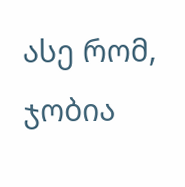ასე რომ, ჯობია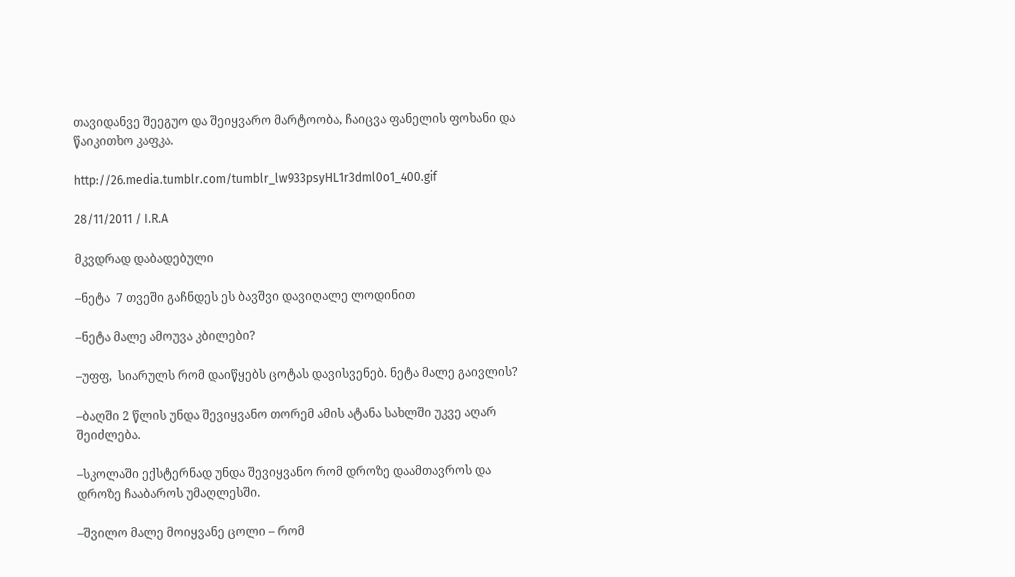თავიდანვე შეეგუო და შეიყვარო მარტოობა, ჩაიცვა ფანელის ფოხანი და წაიკითხო კაფკა.

http://26.media.tumblr.com/tumblr_lw933psyHL1r3dml0o1_400.gif

28/11/2011 / I.R.A

მკვდრად დაბადებული

–ნეტა  7 თვეში გაჩნდეს ეს ბავშვი დავიღალე ლოდინით

–ნეტა მალე ამოუვა კბილები?

–უფფ,  სიარულს რომ დაიწყებს ცოტას დავისვენებ. ნეტა მალე გაივლის?

–ბაღში 2 წლის უნდა შევიყვანო თორემ ამის ატანა სახლში უკვე აღარ შეიძლება.

–სკოლაში ექსტერნად უნდა შევიყვანო რომ დროზე დაამთავროს და დროზე ჩააბაროს უმაღლესში.

–შვილო მალე მოიყვანე ცოლი – რომ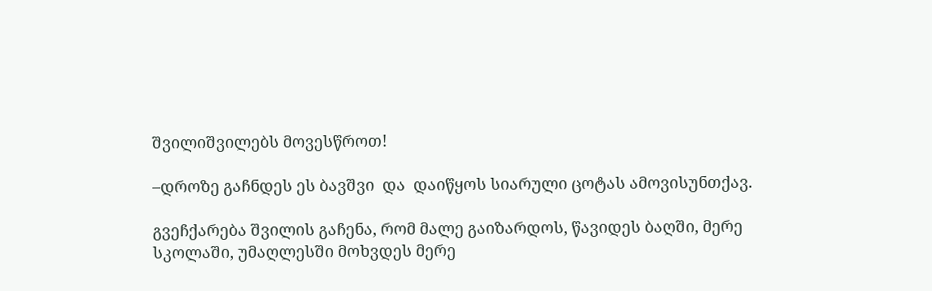შვილიშვილებს მოვესწროთ!

–დროზე გაჩნდეს ეს ბავშვი  და  დაიწყოს სიარული ცოტას ამოვისუნთქავ.

გვეჩქარება შვილის გაჩენა, რომ მალე გაიზარდოს, წავიდეს ბაღში, მერე სკოლაში, უმაღლესში მოხვდეს მერე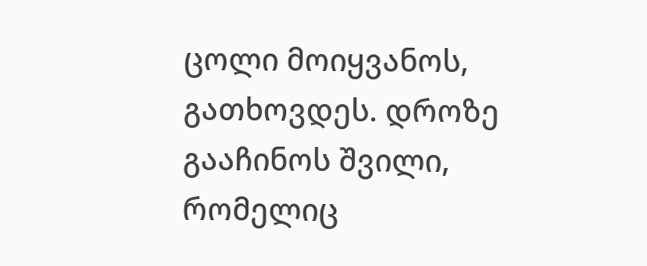ცოლი მოიყვანოს, გათხოვდეს. დროზე გააჩინოს შვილი, რომელიც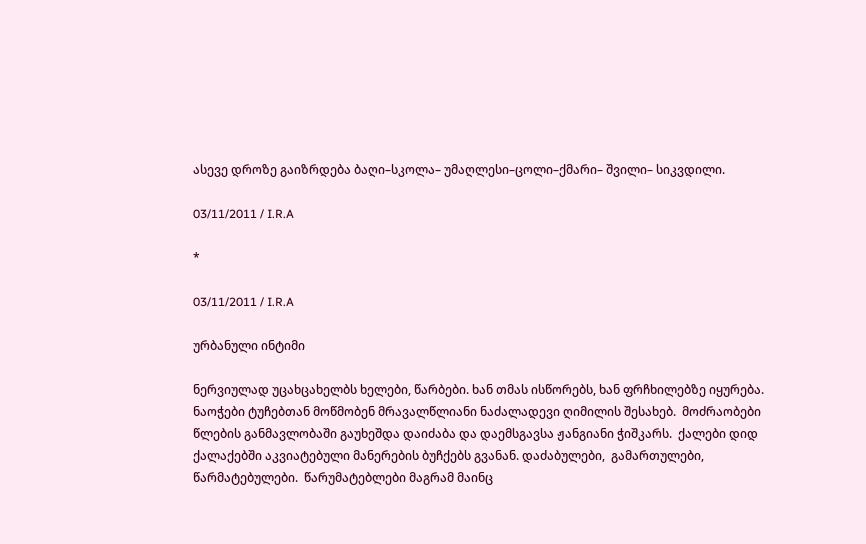ასევე დროზე გაიზრდება ბაღი–სკოლა– უმაღლესი–ცოლი–ქმარი– შვილი– სიკვდილი.

03/11/2011 / I.R.A

*

03/11/2011 / I.R.A

ურბანული ინტიმი

ნერვიულად უცახცახელბს ხელები, წარბები. ხან თმას ისწორებს, ხან ფრჩხილებზე იყურება. ნაოჭები ტუჩებთან მოწმობენ მრავალწლიანი ნაძალადევი ღიმილის შესახებ.  მოძრაობები წლების განმავლობაში გაუხეშდა დაიძაბა და დაემსგავსა ჟანგიანი ჭიშკარს.  ქალები დიდ ქალაქებში აკვიატებული მანერების ბუჩქებს გვანან. დაძაბულები,  გამართულები,  წარმატებულები.  წარუმატებლები მაგრამ მაინც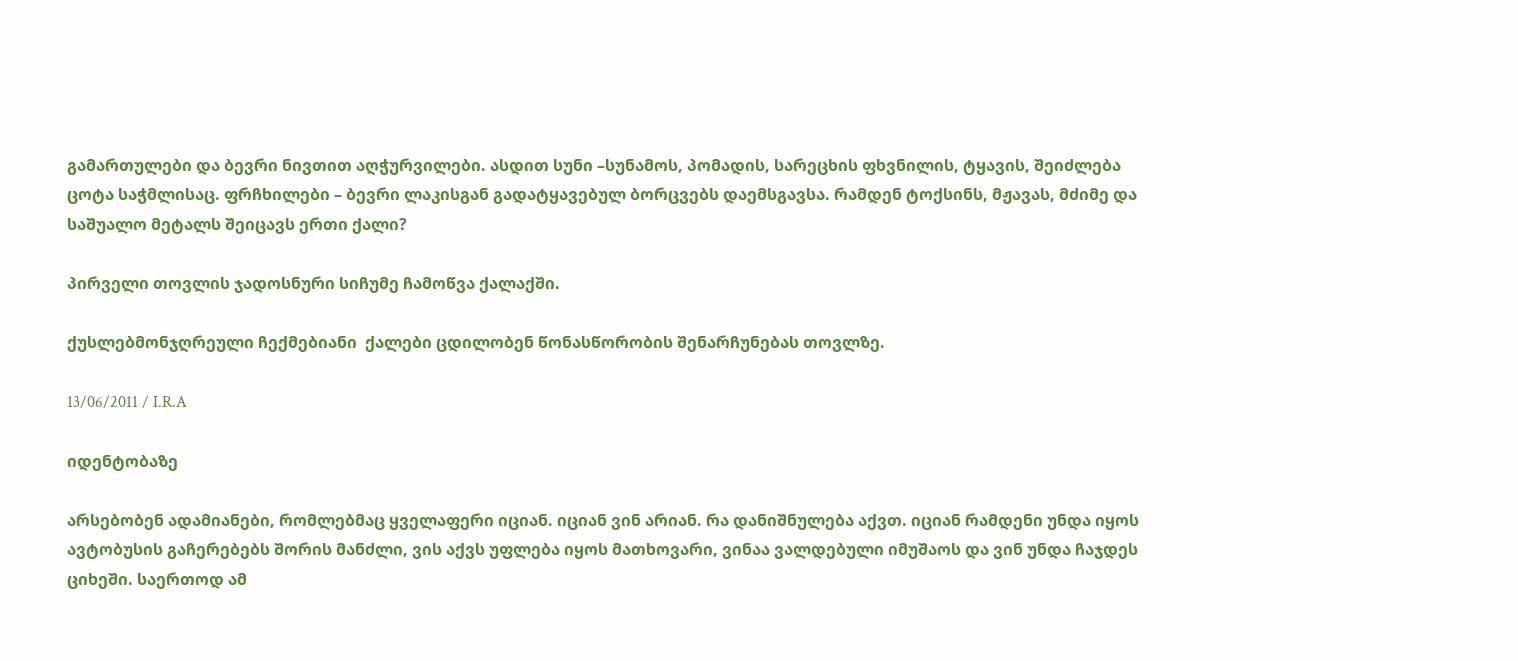გამართულები და ბევრი ნივთით აღჭურვილები. ასდით სუნი –სუნამოს, პომადის, სარეცხის ფხვნილის, ტყავის, შეიძლება ცოტა საჭმლისაც. ფრჩხილები – ბევრი ლაკისგან გადატყავებულ ბორცვებს დაემსგავსა. რამდენ ტოქსინს, მჟავას, მძიმე და საშუალო მეტალს შეიცავს ერთი ქალი?

პირველი თოვლის ჯადოსნური სიჩუმე ჩამოწვა ქალაქში.

ქუსლებმონჯღრეული ჩექმებიანი  ქალები ცდილობენ წონასწორობის შენარჩუნებას თოვლზე.

13/06/2011 / I.R.A

იდენტობაზე

არსებობენ ადამიანები, რომლებმაც ყველაფერი იციან. იციან ვინ არიან. რა დანიშნულება აქვთ. იციან რამდენი უნდა იყოს ავტობუსის გაჩერებებს შორის მანძლი, ვის აქვს უფლება იყოს მათხოვარი, ვინაა ვალდებული იმუშაოს და ვინ უნდა ჩაჯდეს ციხეში. საერთოდ ამ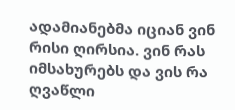ადამიანებმა იციან ვინ რისი ღირსია. ვინ რას იმსახურებს და ვის რა ღვაწლი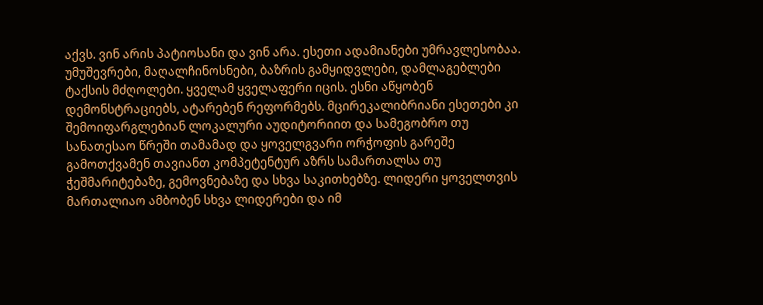აქვს. ვინ არის პატიოსანი და ვინ არა. ესეთი ადამიანები უმრავლესობაა. უმუშევრები, მაღალჩინოსნები, ბაზრის გამყიდვლები, დამლაგებლები ტაქსის მძღოლები. ყველამ ყველაფერი იცის. ესნი აწყობენ დემონსტრაციებს, ატარებენ რეფორმებს. მცირეკალიბრიანი ესეთები კი შემოიფარგლებიან ლოკალური აუდიტორიით და სამეგობრო თუ სანათესაო წრეში თამამად და ყოველგვარი ორჭოფის გარეშე გამოთქვამენ თავიანთ კომპეტენტურ აზრს სამართალსა თუ ჭეშმარიტებაზე, გემოვნებაზე და სხვა საკითხებზე. ლიდერი ყოველთვის მართალიაო ამბობენ სხვა ლიდერები და იმ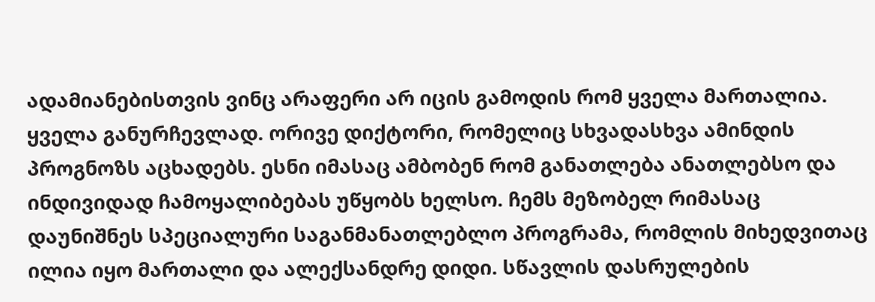ადამიანებისთვის ვინც არაფერი არ იცის გამოდის რომ ყველა მართალია. ყველა განურჩევლად. ორივე დიქტორი, რომელიც სხვადასხვა ამინდის პროგნოზს აცხადებს. ესნი იმასაც ამბობენ რომ განათლება ანათლებსო და ინდივიდად ჩამოყალიბებას უწყობს ხელსო. ჩემს მეზობელ რიმასაც დაუნიშნეს სპეციალური საგანმანათლებლო პროგრამა, რომლის მიხედვითაც ილია იყო მართალი და ალექსანდრე დიდი. სწავლის დასრულების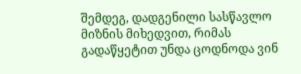შემდეგ, დადგენილი სასწავლო მიზნის მიხედვით, რიმას გადაწყეტით უნდა ცოდნოდა ვინ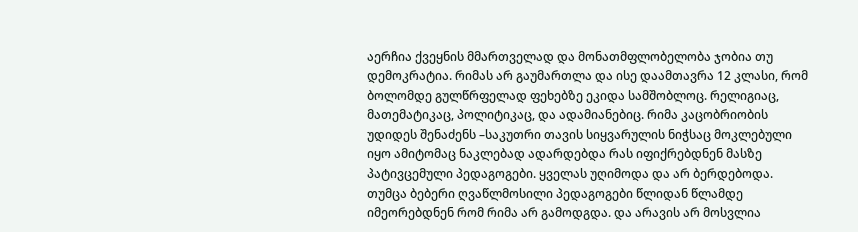აერჩია ქვეყნის მმართველად და მონათმფლობელობა ჯობია თუ დემოკრატია. რიმას არ გაუმართლა და ისე დაამთავრა 12 კლასი, რომ ბოლომდე გულწრფელად ფეხებზე ეკიდა სამშობლოც. რელიგიაც, მათემატიკაც, პოლიტიკაც, და ადამიანებიც. რიმა კაცობრიობის უდიდეს შენაძენს –საკუთრი თავის სიყვარულის ნიჭსაც მოკლებული იყო ამიტომაც ნაკლებად ადარდებდა რას იფიქრებდნენ მასზე პატივცემული პედაგოგები. ყველას უღიმოდა და არ ბერდებოდა. თუმცა ბებერი ღვაწლმოსილი პედაგოგები წლიდან წლამდე იმეორებდნენ რომ რიმა არ გამოდგდა. და არავის არ მოსვლია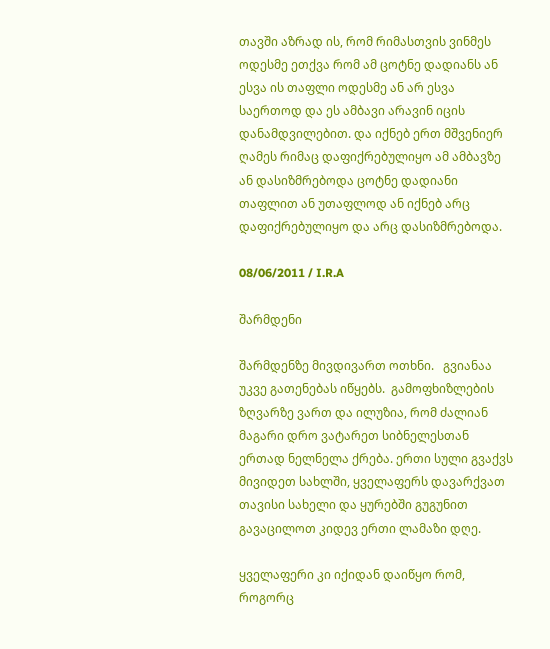თავში აზრად ის, რომ რიმასთვის ვინმეს ოდესმე ეთქვა რომ ამ ცოტნე დადიანს ან ესვა ის თაფლი ოდესმე ან არ ესვა საერთოდ და ეს ამბავი არავინ იცის დანამდვილებით. და იქნებ ერთ მშვენიერ ღამეს რიმაც დაფიქრებულიყო ამ ამბავზე ან დასიზმრებოდა ცოტნე დადიანი თაფლით ან უთაფლოდ ან იქნებ არც დაფიქრებულიყო და არც დასიზმრებოდა.

08/06/2011 / I.R.A

შარმდენი

შარმდენზე მივდივართ ოთხნი.   გვიანაა უკვე გათენებას იწყებს.  გამოფხიზლების ზღვარზე ვართ და ილუზია, რომ ძალიან მაგარი დრო ვატარეთ სიბნელესთან ერთად ნელნელა ქრება. ერთი სული გვაქვს მივიდეთ სახლში, ყველაფერს დავარქვათ თავისი სახელი და ყურებში გუგუნით გავაცილოთ კიდევ ერთი ლამაზი დღე.

ყველაფერი კი იქიდან დაიწყო რომ, როგორც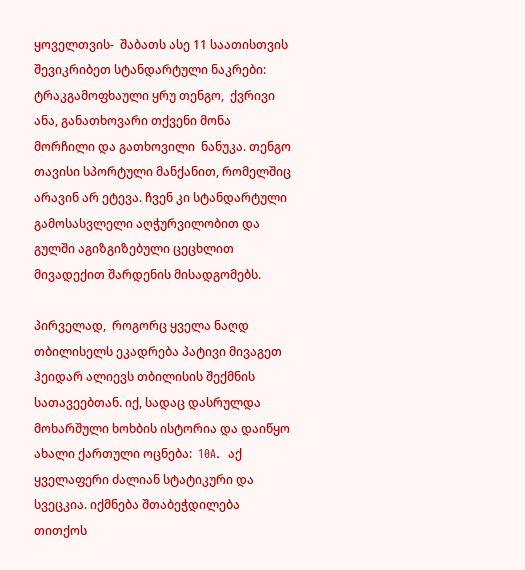ყოველთვის-  შაბათს ასე 11 საათისთვის შევიკრიბეთ სტანდარტული ნაკრები: ტრაკგამოფხაული ყრუ თენგო,  ქვრივი ანა, განათხოვარი თქვენი მონა მორჩილი და გათხოვილი  ნანუკა. თენგო თავისი სპორტული მანქანით, რომელშიც არავინ არ ეტევა. ჩვენ კი სტანდარტული  გამოსასვლელი აღჭურვილობით და გულში აგიზგიზებული ცეცხლით მივადექით შარდენის მისადგომებს.

პირველად,  როგორც ყველა ნაღდ თბილისელს ეკადრება პატივი მივაგეთ ჰეიდარ ალიევს თბილისის შექმნის სათავეებთან. იქ, სადაც დასრულდა მოხარშული ხოხბის ისტორია და დაიწყო ახალი ქართული ოცნება:  10A.  აქ ყველაფერი ძალიან სტატიკური და სვეცკია. იქმნება შთაბეჭდილება თითქოს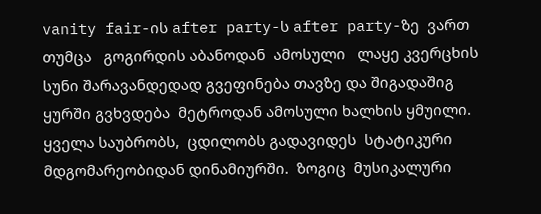vanity fair-ის after party-ს after party-ზე  ვართ  თუმცა   გოგირდის აბანოდან  ამოსული   ლაყე კვერცხის სუნი შარავანდედად გვეფინება თავზე და შიგადაშიგ ყურში გვხვდება  მეტროდან ამოსული ხალხის ყმუილი. ყველა საუბრობს,  ცდილობს გადავიდეს  სტატიკური მდგომარეობიდან დინამიურში.  ზოგიც  მუსიკალური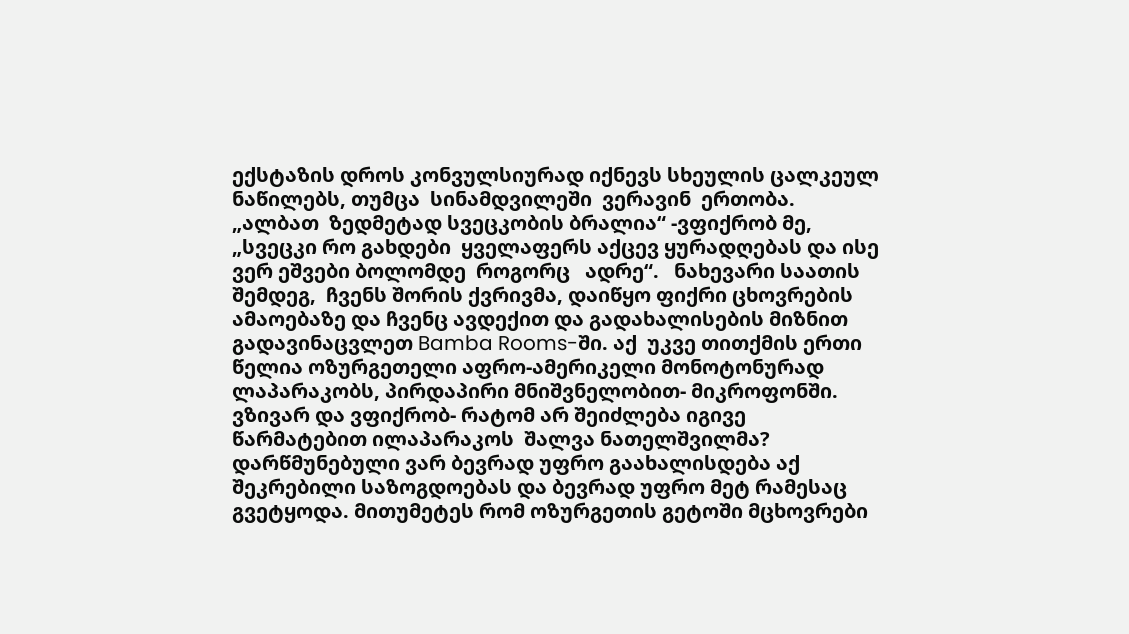ექსტაზის დროს კონვულსიურად იქნევს სხეულის ცალკეულ ნაწილებს, თუმცა  სინამდვილეში  ვერავინ  ერთობა.   „ალბათ  ზედმეტად სვეცკობის ბრალია“ -ვფიქრობ მე, „სვეცკი რო გახდები  ყველაფერს აქცევ ყურადღებას და ისე ვერ ეშვები ბოლომდე  როგორც   ადრე“.   ნახევარი საათის შემდეგ,  ჩვენს შორის ქვრივმა, დაიწყო ფიქრი ცხოვრების ამაოებაზე და ჩვენც ავდექით და გადახალისების მიზნით გადავინაცვლეთ Bamba Rooms-ში. აქ  უკვე თითქმის ერთი წელია ოზურგეთელი აფრო-ამერიკელი მონოტონურად  ლაპარაკობს, პირდაპირი მნიშვნელობით- მიკროფონში.  ვზივარ და ვფიქრობ- რატომ არ შეიძლება იგივე წარმატებით ილაპარაკოს  შალვა ნათელშვილმა? დარწმუნებული ვარ ბევრად უფრო გაახალისდება აქ შეკრებილი საზოგდოებას და ბევრად უფრო მეტ რამესაც გვეტყოდა. მითუმეტეს რომ ოზურგეთის გეტოში მცხოვრები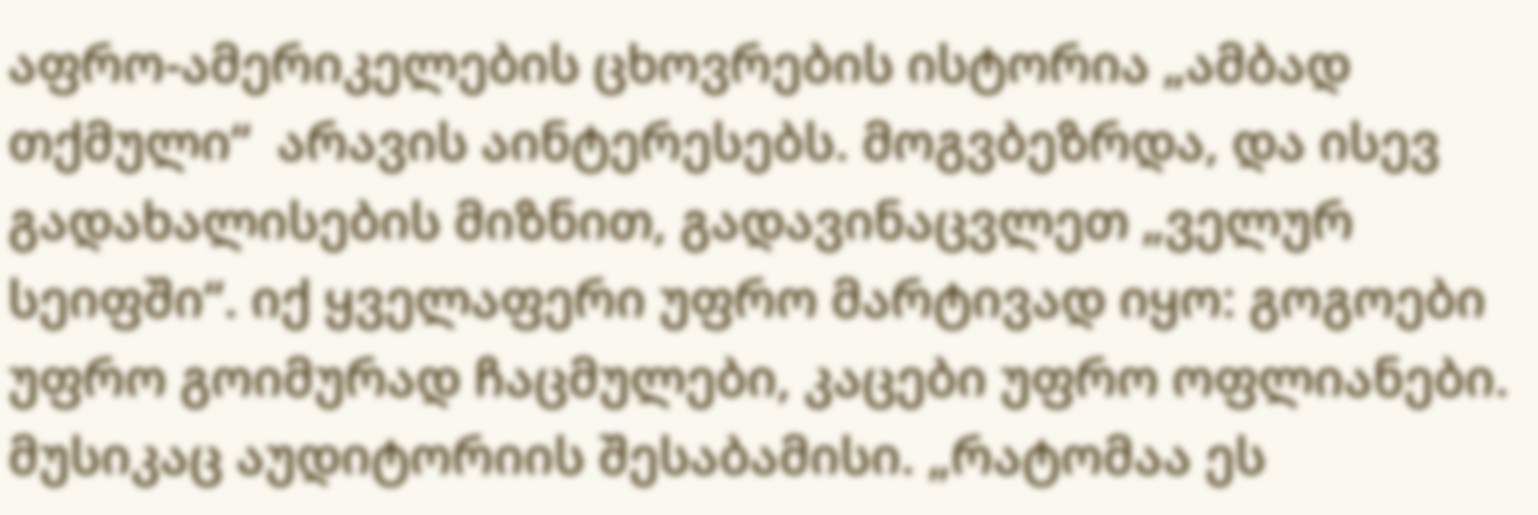აფრო-ამერიკელების ცხოვრების ისტორია „ამბად თქმული“  არავის აინტერესებს. მოგვბეზრდა, და ისევ გადახალისების მიზნით, გადავინაცვლეთ „ველურ სეიფში“. იქ ყველაფერი უფრო მარტივად იყო: გოგოები უფრო გოიმურად ჩაცმულები, კაცები უფრო ოფლიანები. მუსიკაც აუდიტორიის შესაბამისი. „რატომაა ეს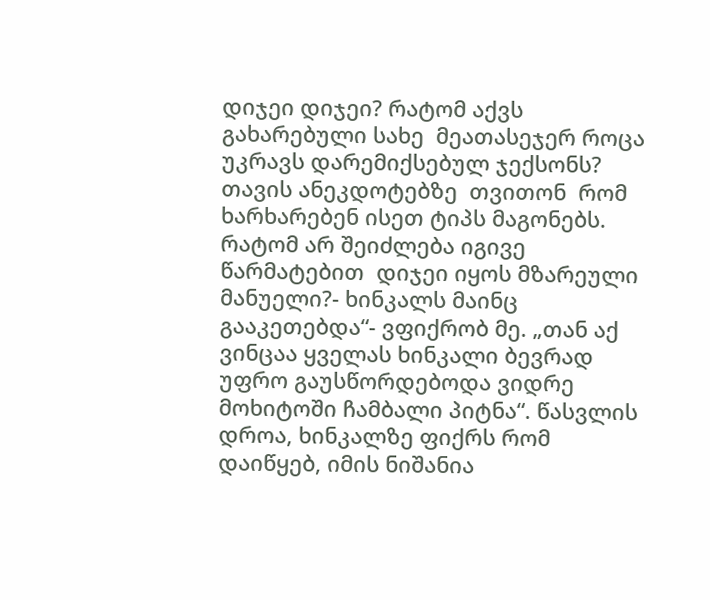დიჯეი დიჯეი? რატომ აქვს გახარებული სახე  მეათასეჯერ როცა უკრავს დარემიქსებულ ჯექსონს? თავის ანეკდოტებზე  თვითონ  რომ ხარხარებენ ისეთ ტიპს მაგონებს. რატომ არ შეიძლება იგივე წარმატებით  დიჯეი იყოს მზარეული მანუელი?- ხინკალს მაინც გააკეთებდა“- ვფიქრობ მე. „თან აქ ვინცაა ყველას ხინკალი ბევრად უფრო გაუსწორდებოდა ვიდრე მოხიტოში ჩამბალი პიტნა“. წასვლის დროა, ხინკალზე ფიქრს რომ დაიწყებ, იმის ნიშანია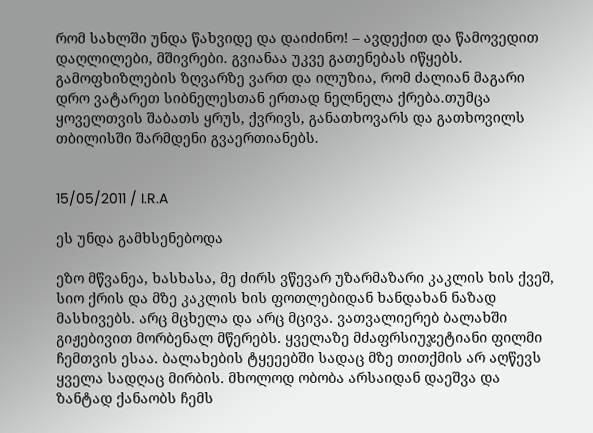რომ სახლში უნდა წახვიდე და დაიძინო! – ავდექით და წამოვედით  დაღლილები, მშივრები. გვიანაა უკვე გათენებას იწყებს.  გამოფხიზლების ზღვარზე ვართ და ილუზია, რომ ძალიან მაგარი დრო ვატარეთ სიბნელესთან ერთად ნელნელა ქრება.თუმცა ყოველთვის შაბათს ყრუს, ქვრივს, განათხოვარს და გათხოვილს თბილისში შარმდენი გვაერთიანებს.


15/05/2011 / I.R.A

ეს უნდა გამხსენებოდა

ეზო მწვანეა, ხასხასა, მე ძირს ვწევარ უზარმაზარი კაკლის ხის ქვეშ, სიო ქრის და მზე კაკლის ხის ფოთლებიდან ხანდახან ნაზად მასხივებს. არც მცხელა და არც მცივა. ვათვალიერებ ბალახში გიჟებივით მორბენალ მწერებს. ყველაზე მძაფრსიუჯეტიანი ფილმი ჩემთვის ესაა. ბალახების ტყეეებში სადაც მზე თითქმის არ აღწევს ყველა სადღაც მირბის. მხოლოდ ობობა არსაიდან დაეშვა და ზანტად ქანაობს ჩემს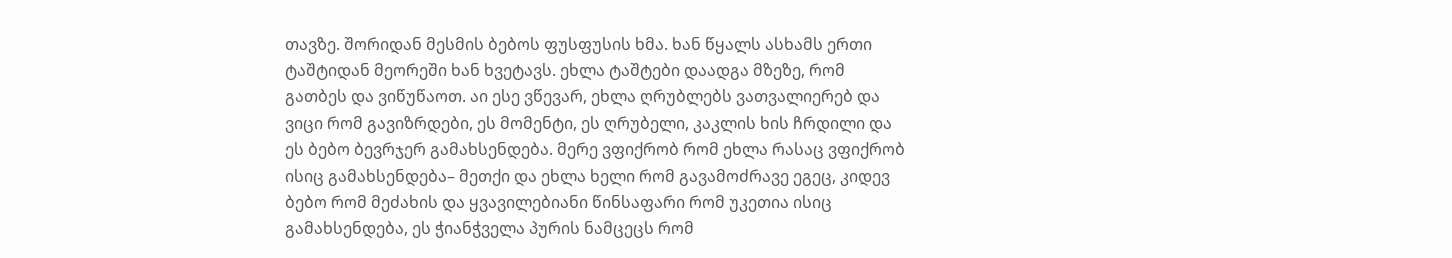თავზე. შორიდან მესმის ბებოს ფუსფუსის ხმა. ხან წყალს ასხამს ერთი ტაშტიდან მეორეში ხან ხვეტავს. ეხლა ტაშტები დაადგა მზეზე, რომ გათბეს და ვიწუწაოთ. აი ესე ვწევარ, ეხლა ღრუბლებს ვათვალიერებ და ვიცი რომ გავიზრდები, ეს მომენტი, ეს ღრუბელი, კაკლის ხის ჩრდილი და ეს ბებო ბევრჯერ გამახსენდება. მერე ვფიქრობ რომ ეხლა რასაც ვფიქრობ ისიც გამახსენდება– მეთქი და ეხლა ხელი რომ გავამოძრავე ეგეც, კიდევ ბებო რომ მეძახის და ყვავილებიანი წინსაფარი რომ უკეთია ისიც გამახსენდება, ეს ჭიანჭველა პურის ნამცეცს რომ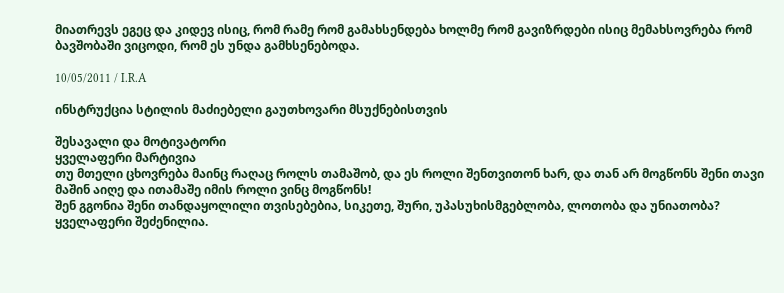მიათრევს ეგეც და კიდევ ისიც, რომ რამე რომ გამახსენდება ხოლმე რომ გავიზრდები ისიც მემახსოვრება რომ ბავშობაში ვიცოდი, რომ ეს უნდა გამხსენებოდა.

10/05/2011 / I.R.A

ინსტრუქცია სტილის მაძიებელი გაუთხოვარი მსუქნებისთვის

შესავალი და მოტივატორი
ყველაფერი მარტივია
თუ მთელი ცხოვრება მაინც რაღაც როლს თამაშობ, და ეს როლი შენთვითონ ხარ, და თან არ მოგწონს შენი თავი მაშინ აიღე და ითამაშე იმის როლი ვინც მოგწონს!
შენ გგონია შენი თანდაყოლილი თვისებებია, სიკეთე, შური, უპასუხისმგებლობა, ლოთობა და უნიათობა? ყველაფერი შეძენილია.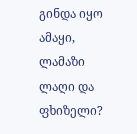გინდა იყო ამაყი, ლამაზი ლაღი და ფხიზელი?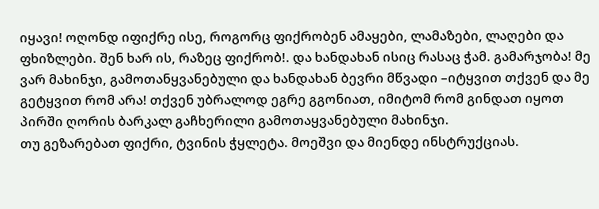იყავი! ოღონდ იფიქრე ისე, როგორც ფიქრობენ ამაყები, ლამაზები, ლაღები და ფხიზლები. შენ ხარ ის, რაზეც ფიქრობ!. და ხანდახან ისიც რასაც ჭამ. გამარჯობა! მე ვარ მახინჯი, გამოთანყვანებული და ხანდახან ბევრი მწვადი –იტყვით თქვენ და მე გეტყვით რომ არა! თქვენ უბრალოდ ეგრე გგონიათ, იმიტომ რომ გინდათ იყოთ პირში ღორის ბარკალ გაჩხერილი გამოთაყვანებული მახინჯი.
თუ გეზარებათ ფიქრი, ტვინის ჭყლეტა. მოეშვი და მიენდე ინსტრუქციას.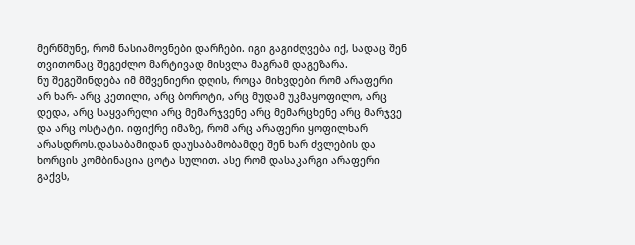მერწმუნე, რომ ნასიამოვნები დარჩები. იგი გაგიძღვება იქ, სადაც შენ თვითონაც შეგეძლო მარტივად მისვლა მაგრამ დაგეზარა.
ნუ შეგეშინდება იმ მშვენიერი დღის, როცა მიხვდები რომ არაფერი არ ხარ- არც კეთილი, არც ბოროტი, არც მუდამ უკმაყოფილო, არც დედა, არც საყვარელი არც მემარჯვენე არც მემარცხენე არც მარჯვე და არც ოსტატი. იფიქრე იმაზე, რომ არც არაფერი ყოფილხარ არასდროს.დასაბამიდან დაუსაბამობამდე შენ ხარ ძვლების და ხორცის კომბინაცია ცოტა სულით. ასე რომ დასაკარგი არაფერი გაქვს,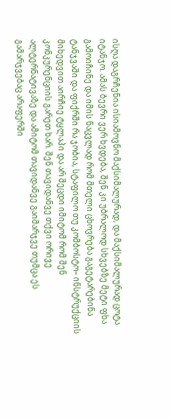ისღა დაგრჩენია ისიამოვნო მაქსიმალურად, და მაქსიმალურად ცოტა იტანჯო. ამას ბევრი ვერ ხვდება, შენ კი უბრალოდ სხვებზე მეტი ფხა გამოიჩინე და იმის ნაცვლად რომ მთელი ცხოვრება გაგეტარებინა ტანჯვაში და ფიქრში რა ჯობია, სტაფილო თუ კომბოსტო– ინსტრუქციის მიხედვით აირჩიე ტყლაპი და არ შეცდი იმიტომ რომ შენ კონკურენციის გარეთ ხარ. შენ თავიდანვე თქვი ორივე ალტერნატივაზე და ამიტომ თავიდანვე გაიმარჯვე თუმცა ეს გამარჯვებაც არაფერში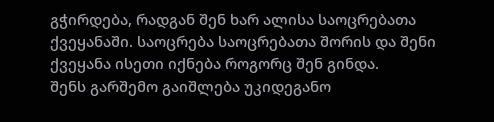გჭირდება, რადგან შენ ხარ ალისა საოცრებათა ქვეყანაში. საოცრება საოცრებათა შორის და შენი ქვეყანა ისეთი იქნება როგორც შენ გინდა.
შენს გარშემო გაიშლება უკიდეგანო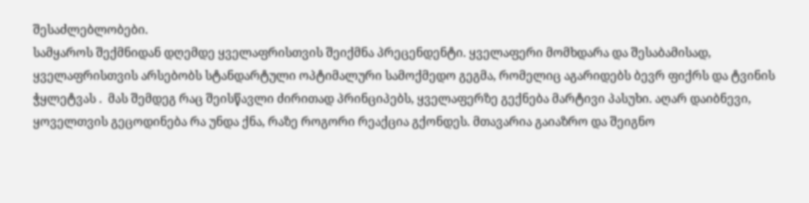შესაძლებლობები.
სამყაროს შექმნიდან დღემდე ყველაფრისთვის შეიქმნა პრეცენდენტი. ყველაფერი მომხდარა და შესაბამისად, ყველაფრისთვის არსებობს სტანდარტული ოპტიმალური სამოქმედო გეგმა, რომელიც აგარიდებს ბევრ ფიქრს და ტვინის ჭყლეტვას .  მას შემდეგ რაც შეისწავლი ძირითად პრინციპებს, ყველაფერზე გექნება მარტივი პასუხი. აღარ დაიბნევი, ყოველთვის გეცოდინება რა უნდა ქნა, რაზე როგორი რეაქცია გქონდეს. მთავარია გაიაზრო და შეიგნო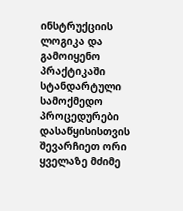ინსტრუქციის ლოგიკა და გამოიყენო პრაქტიკაში სტანდარტული სამოქმედო პროცედურები
დასაწყისისთვის შევარჩიეთ ორი ყველაზე მძიმე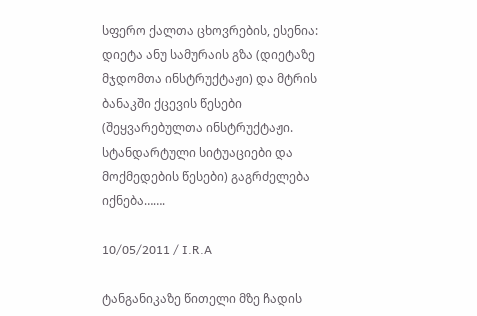სფერო ქალთა ცხოვრების, ესენია: დიეტა ანუ სამურაის გზა (დიეტაზე მჯდომთა ინსტრუქტაჟი) და მტრის ბანაკში ქცევის წესები (შეყვარებულთა ინსტრუქტაჟი. სტანდარტული სიტუაციები და მოქმედების წესები) გაგრძელება იქნება…….

10/05/2011 / I.R.A

ტანგანიკაზე წითელი მზე ჩადის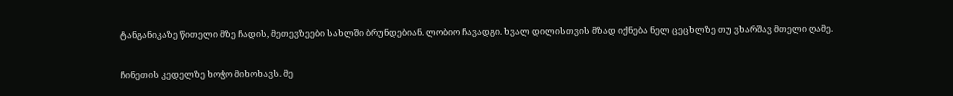ტანგანიკაზე წითელი მზე ჩადის, მეთევზეები სახლში ბრუნდებიან. ლობიო ჩავადგი. ხვალ დილისთვის მზად იქნება ნელ ცეცხლზე თუ ვხარშავ მთელი ღამე.

ჩინეთის კედელზე ხოჭო მიხოხავს. მე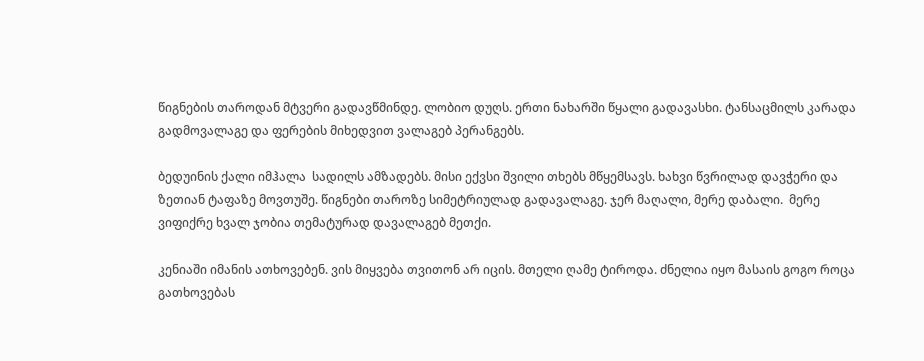წიგნების თაროდან მტვერი გადავწმინდე. ლობიო დუღს. ერთი ნახარში წყალი გადავასხი. ტანსაცმილს კარადა გადმოვალაგე და ფერების მიხედვით ვალაგებ პერანგებს.

ბედუინის ქალი იმჰალა  სადილს ამზადებს. მისი ექვსი შვილი თხებს მწყემსავს. ხახვი წვრილად დავჭერი და ზეთიან ტაფაზე მოვთუშე. წიგნები თაროზე სიმეტრიულად გადავალაგე. ჯერ მაღალი, მერე დაბალი.  მერე ვიფიქრე ხვალ ჯობია თემატურად დავალაგებ მეთქი.

კენიაში იმანის ათხოვებენ. ვის მიყვება თვითონ არ იცის. მთელი ღამე ტიროდა. ძნელია იყო მასაის გოგო როცა გათხოვებას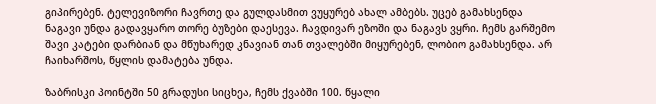გიპირებენ. ტელევიზორი ჩავრთე და გულდასმით ვუყურებ ახალ ამბებს. უცებ გამახსენდა ნაგავი უნდა გადავყარო თორე ბუზები დაესევა. ჩავდივარ ეზოში და ნაგავს ვყრი. ჩემს გარშემო შავი კატები დარბიან და მწუხარედ კნავიან თან თვალებში მიყურებენ, ლობიო გამახსენდა. არ ჩაიხარშოს, წყლის დამატება უნდა.

ზაბრისკი პოინტში 50 გრადუსი სიცხეა, ჩემს ქვაბში 100. წყალი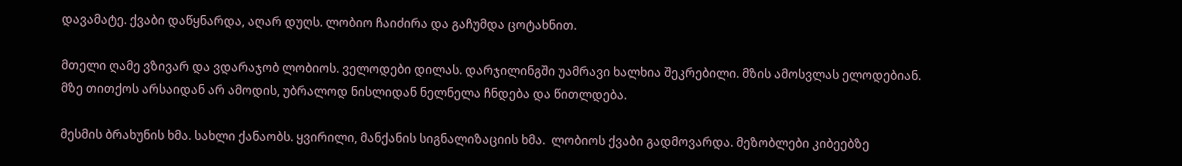დავამატე. ქვაბი დაწყნარდა, აღარ დუღს. ლობიო ჩაიძირა და გაჩუმდა ცოტახნით.

მთელი ღამე ვზივარ და ვდარაჯობ ლობიოს. ველოდები დილას. დარჯილინგში უამრავი ხალხია შეკრებილი. მზის ამოსვლას ელოდებიან. მზე თითქოს არსაიდან არ ამოდის, უბრალოდ ნისლიდან ნელნელა ჩნდება და წითლდება.

მესმის ბრახუნის ხმა. სახლი ქანაობს. ყვირილი, მანქანის სიგნალიზაციის ხმა.  ლობიოს ქვაბი გადმოვარდა. მეზობლები კიბეებზე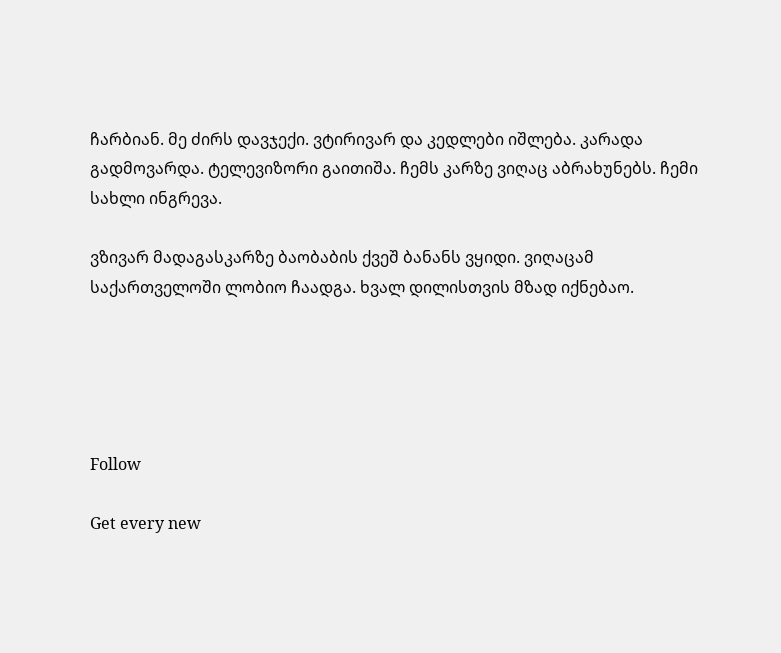ჩარბიან. მე ძირს დავჯექი. ვტირივარ და კედლები იშლება. კარადა გადმოვარდა. ტელევიზორი გაითიშა. ჩემს კარზე ვიღაც აბრახუნებს. ჩემი სახლი ინგრევა.

ვზივარ მადაგასკარზე ბაობაბის ქვეშ ბანანს ვყიდი. ვიღაცამ საქართველოში ლობიო ჩაადგა. ხვალ დილისთვის მზად იქნებაო.





Follow

Get every new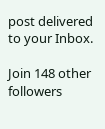post delivered to your Inbox.

Join 148 other followers